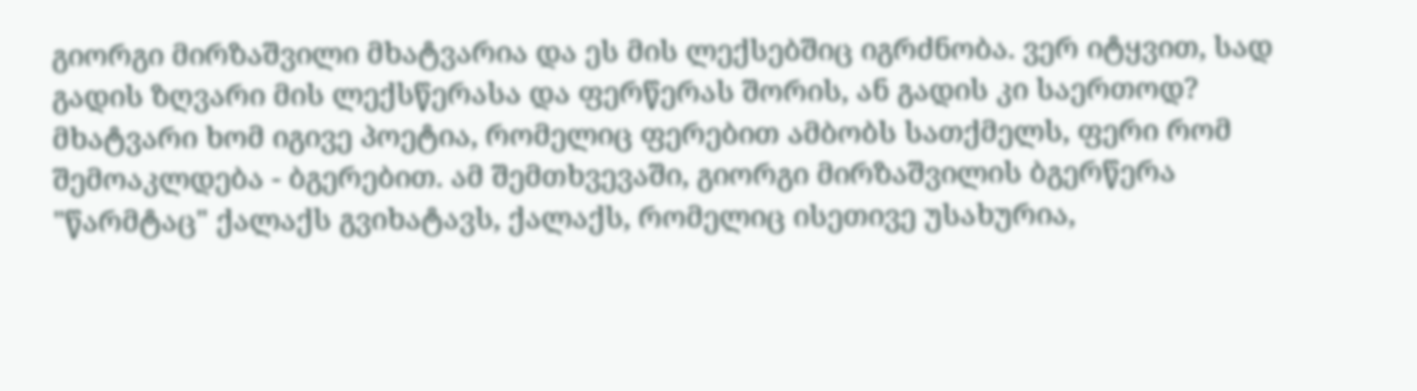გიორგი მირზაშვილი მხატვარია და ეს მის ლექსებშიც იგრძნობა. ვერ იტყვით, სად გადის ზღვარი მის ლექსწერასა და ფერწერას შორის, ან გადის კი საერთოდ? მხატვარი ხომ იგივე პოეტია, რომელიც ფერებით ამბობს სათქმელს, ფერი რომ შემოაკლდება - ბგერებით. ამ შემთხვევაში, გიორგი მირზაშვილის ბგერწერა "წარმტაც" ქალაქს გვიხატავს, ქალაქს, რომელიც ისეთივე უსახურია,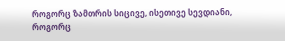როგორც ზამთრის სიცივე, ისეთივე სევდიანი, როგორც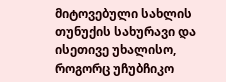მიტოვებული სახლის თუნუქის სახურავი და ისეთივე უხალისო, როგორც უჩუბჩიკო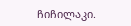ჩიჩილაკი.